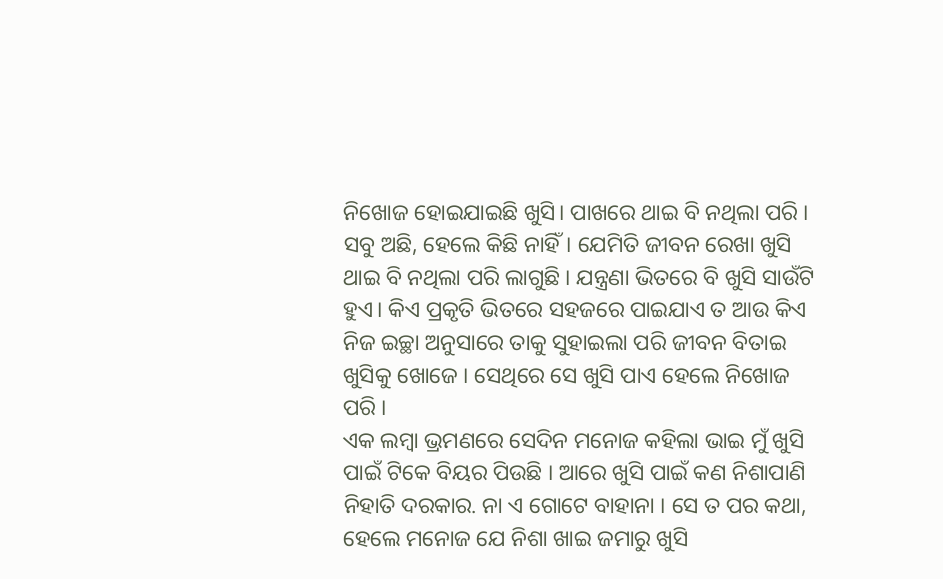ନିଖୋଜ ହୋଇଯାଇଛି ଖୁସି। ପାଖରେ ଥାଇ ବି ନଥିଲା ପରି । ସବୁ ଅଛି, ହେଲେ କିଛି ନାହିଁ। ଯେମିତି ଜୀବନ ରେଖା ଖୁସି ଥାଇ ବି ନଥିଲା ପରି ଲାଗୁଛି । ଯନ୍ତ୍ରଣା ଭିତରେ ବି ଖୁସି ସାଉଁଟି ହୁଏ। କିଏ ପ୍ରକୃତି ଭିତରେ ସହଜରେ ପାଇଯାଏ ତ ଆଉ କିଏ ନିଜ ଇଚ୍ଛା ଅନୁସାରେ ତାକୁ ସୁହାଇଲା ପରି ଜୀବନ ବିତାଇ ଖୁସିକୁ ଖୋଜେ । ସେଥିରେ ସେ ଖୁସି ପାଏ ହେଲେ ନିଖୋଜ ପରି ।
ଏକ ଲମ୍ବା ଭ୍ରମଣରେ ସେଦିନ ମନୋଜ କହିଲା ଭାଇ ମୁଁ ଖୁସି ପାଇଁ ଟିକେ ବିୟର ପିଉଛି । ଆରେ ଖୁସି ପାଇଁ କଣ ନିଶାପାଣି ନିହାତି ଦରକାର. ନା ଏ ଗୋଟେ ବାହାନା । ସେ ତ ପର କଥା, ହେଲେ ମନୋଜ ଯେ ନିଶା ଖାଇ ଜମାରୁ ଖୁସି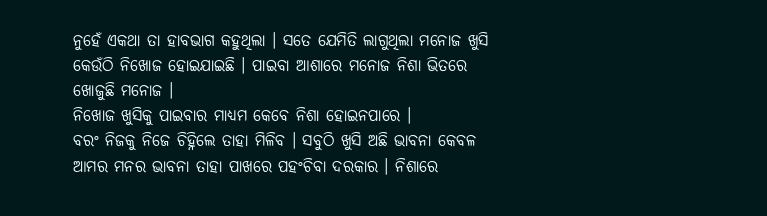ନୁହେଁ ଏକଥା ତା ହାବଭାଗ କହୁଥିଲା । ସତେ ଯେମିତି ଲାଗୁଥିଲା ମନୋଜ ଖୁସି କେଉଁଠି ନିଖୋଜ ହୋଇଯାଇଛି । ପାଇବା ଆଶାରେ ମନୋଜ ନିଶା ଭିତରେ ଖୋଜୁଛି ମନୋଜ ।
ନିଖୋଜ ଖୁସିକୁ ପାଇବାର ମାଧ୍ୟମ କେବେ ନିଶା ହୋଇନପାରେ ।
ବରଂ ନିଜକୁ ନିଜେ ଚିହ୍ନିଲେ ତାହା ମିଳିବ । ସବୁଠି ଖୁସି ଅଛି ଭାବନା କେବଳ ଆମର ମନର ଭାବନା ତାହା ପାଖରେ ପହଂଚିବା ଦରକାର । ନିଶାରେ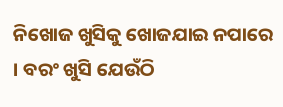ନିଖୋଜ ଖୁସିକୁ ଖୋଜଯାଇ ନପାରେ । ବରଂ ଖୁସି ଯେଉଁଠି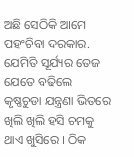ଅଛି ସେଠିକି ଆମେ ପହଂଚିବା ଦରକାର. ଯେମିତି ସୂର୍ଯ୍ୟର ତେଜ ଯେତେ ବଢିଲେ କୃଷ୍ଣଚୁଡା ଯନ୍ତ୍ରଣା ଭିତରେ ଖିଲି ଖିଲି ହସି ଚମକୁ ଥାଏ ଖୁସିରେ । ଠିକ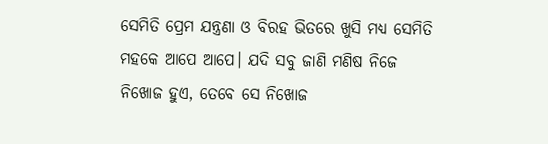ସେମିତି ପ୍ରେମ ଯନ୍ତ୍ରଣା ଓ ବିରହ ଭିତରେ ଖୁସି ମଧ୍ୟ ସେମିତି ମହକେ ଆପେ ଆପେ। ଯଦି ସବୁ ଜାଣି ମଣିଷ ନିଜେ ନିଖୋଜ ହୁଏ, ତେବେ ସେ ନିଖୋଜ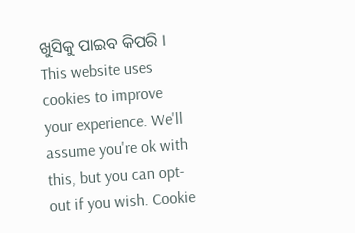ଖୁସିକୁ ପାଇବ କିପରି ।
This website uses cookies to improve your experience. We'll assume you're ok with this, but you can opt-out if you wish. Cookie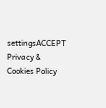settingsACCEPT Privacy & Cookies Policy